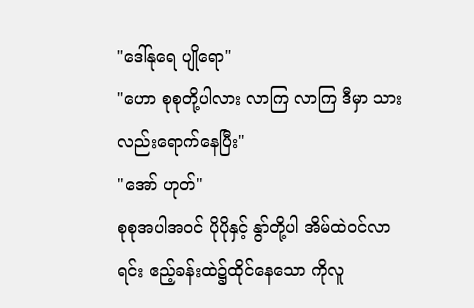"ဒေါ်နုရေ ပျိုရော"
"ဟော စုစုတို့ပါလား လာကြ လာကြ ဒီမှာ သားလည်းရောက်နေပြီး"
"အော် ဟုတ်"
စုစုအပါအဝင် ပိုပိုနှင့် နွာ်တို့ပါ အိမ်ထဲဝင်လာရင်း ဧည့်ခန်းထဲ၌ထိုင်နေသော ကိုလူ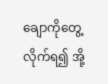ချောကိုတွေ့လိုက်ရ၍ အို့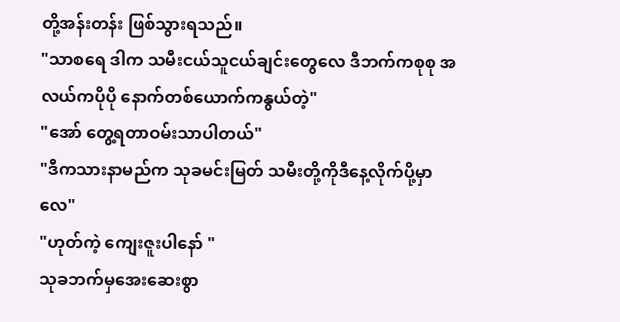တို့အန်းတန်း ဖြစ်သွားရသည်။
"သာစရေ ဒါက သမီးငယ်သူငယ်ချင်းတွေလေ ဒီဘက်ကစုစု အလယ်ကပိုပို နောက်တစ်ယောက်ကနွယ်တဲ့"
"အော် တွေ့ရတာဝမ်းသာပါတယ်"
"ဒီကသားနာမည်က သုခမင်းမြတ် သမီးတို့ကိုဒီနေ့လိုက်ပို့မှာလေ"
"ဟုတ်ကဲ့ ကျေးဇူးပါနော် "
သုခဘက်မှအေးဆေးစွာ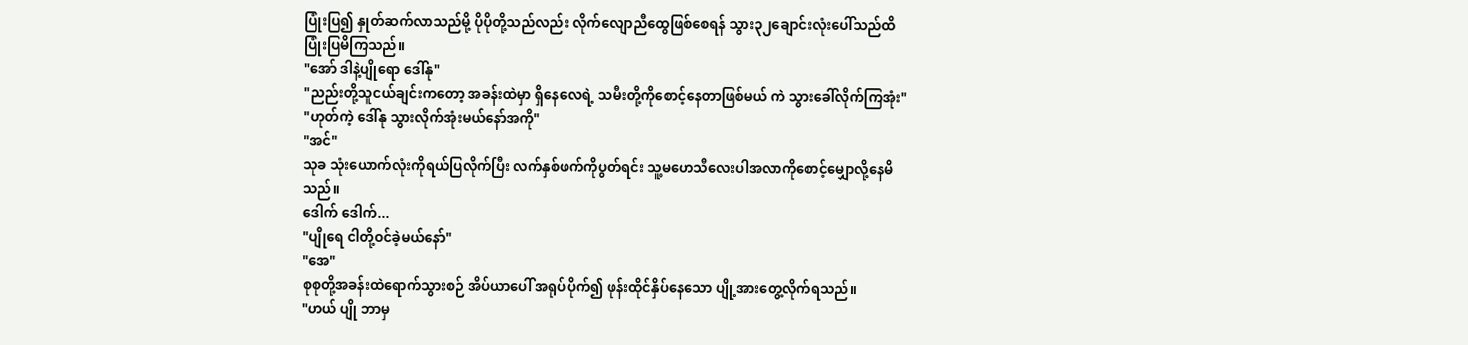ပြုံးပြ၍ နှုတ်ဆက်လာသည်မို့ ပိုပိုတို့သည်လည်း လိုက်လျောညီထွေဖြစ်စေရန် သွား၃၂ချောင်းလုံးပေါ်သည်ထိပြုံးပြမိကြသည်။
"အော် ဒါနဲ့ပျိုရော ဒေါ်နု"
"ညည်းတို့သူငယ်ချင်းကတော့ အခန်းထဲမှာ ရှိနေလေရဲ့ သမီးတို့ကိုစောင့်နေတာဖြစ်မယ် ကဲ သွားခေါ်လိုက်ကြအုံး"
"ဟုတ်ကဲ့ ဒေါ်နု သွားလိုက်အုံးမယ်နော်အကို"
"အင်"
သုခ သုံးယောက်လုံးကိုရယ်ပြလိုက်ပြီး လက်နှစ်ဖက်ကိုပွတ်ရင်း သူ့မဟေသီလေးပါအလာကိုစောင့်မျှောလို့နေမိသည်။
ဒေါက် ဒေါက်...
"ပျိုရေ ငါတို့ဝင်ခဲ့မယ်နော်"
"အေ"
စုစုတို့အခန်းထဲရောက်သွားစဉ် အိပ်ယာပေါ် အရုပ်ပိုက်၍ ဖုန်းထိုင်နှိပ်နေသော ပျို့အားတွေ့လိုက်ရသည်။
"ဟယ် ပျို ဘာမှ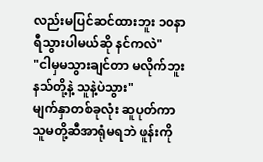လည်းမပြင်ဆင်ထားဘူး ၁၀နာရီသွားပါမယ်ဆို နင်ကလဲ"
"ငါမှမသွားချင်တာ မလိုက်ဘူး နသ်တို့နဲ့ သူနဲ့ပဲသွား"
မျက်နှာတစ်ခုလုံး ဆူပုတ်ကာ သူမတို့ဆီအာရုံမရဘဲ ဖူန်းကို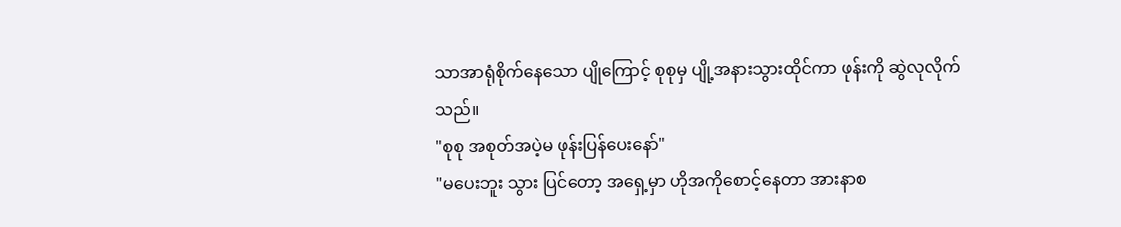သာအာရုံစိုက်နေသော ပျိုကြောင့် စုစုမှ ပျို့အနားသွားထိုင်ကာ ဖုန်းကို ဆွဲလုလိုက်သည်။
"စုစု အစုတ်အပဲ့မ ဖုန်းပြန်ပေးနော်"
"မပေးဘူး သွား ပြင်တော့ အရှေ့မှာ ဟိုအကိုစောင့်နေတာ အားနာစ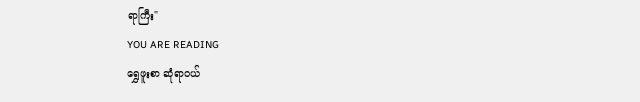ရာကြီး"
YOU ARE READING
ရွှေဖူးစာ ဆုံရာဝယ်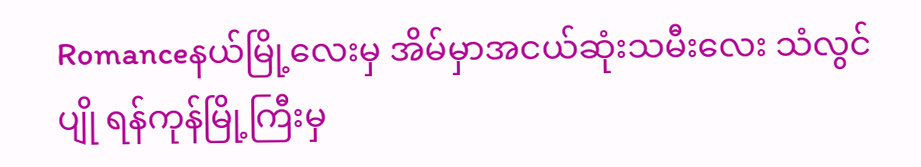Romanceနယ်မြို့လေးမှ အိမ်မှာအငယ်ဆုံးသမီးလေး သံလွင်ပျို ရန်ကုန်မြို့ကြီးမှ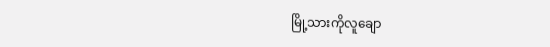မြို့သားကိုလူချော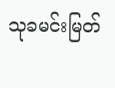သုခမင်းမြတ်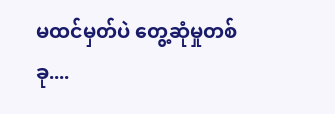မထင်မှတ်ပဲ တွေ့ဆုံမှုတစ်ခု....